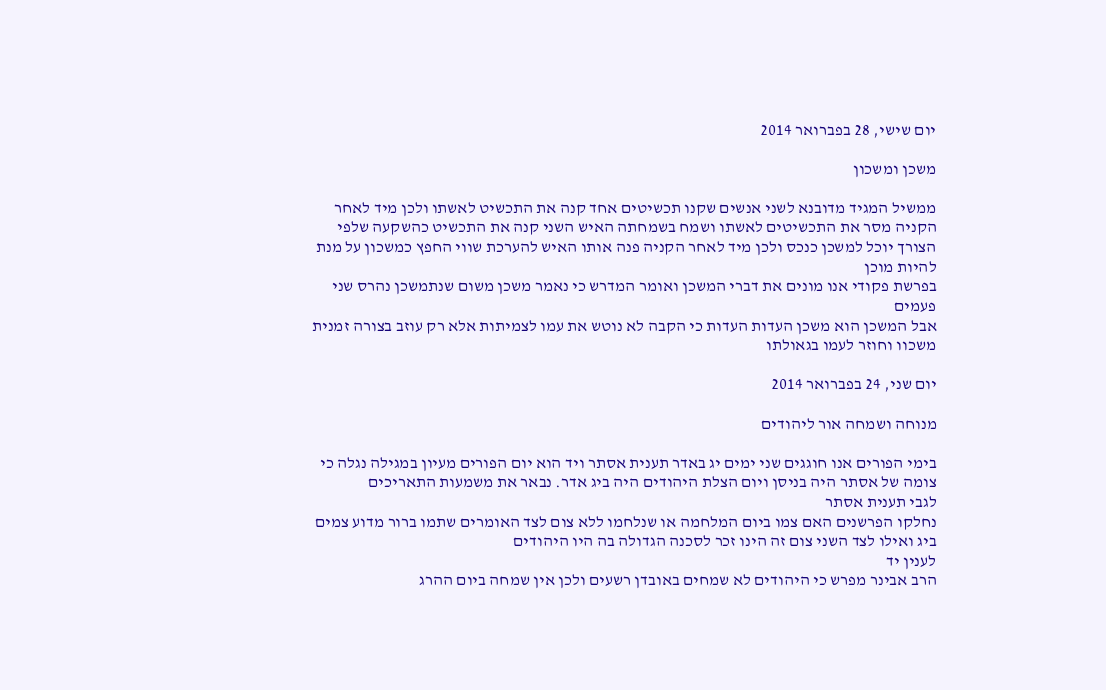יום שישי, 28 בפברואר 2014

משכן ומשכון

ממשיל המגיד מדובנא לשני אנשים שקנו תכשיטים אחד קנה את התכשיט לאשתו ולכן מיד לאחר הקניה מסר את התכשיטים לאשתו ושמח בשמחתה האיש השני קנה את התכשיט כהשקעה שלפי הצורך יוכל למשכן כנכס ולכן מיד לאחר הקניה פנה אותו האיש להערכת שווי החפץ כמשכון על מנת להיות מוכן
בפרשת פקודי אנו מונים את דברי המשכן ואומר המדרש כי נאמר משכן משום שנתמשכן נהרס שני פעמים
אבל המשכן הוא משכן העדות העדות כי הקבה לא נוטש את עמו לצמיתות אלא רק עוזב בצורה זמנית משכוו וחוזר לעמו בגאולתו

יום שני, 24 בפברואר 2014

מנוחה ושמחה אור ליהודים

בימי הפורים אנו חוגגים שני ימים יג באדר תענית אסתר ויד הוא יום הפורים מעיון במגילה נגלה כי צומה של אסתר היה בניסן ויום הצלת היהודים היה ביג אדר. נבאר את משמעות התאריכים
לגבי תענית אסתר
נחלקו הפרשנים האם צמו ביום המלחמה או שנלחמו ללא צום לצד האומרים שתמו ברור מדוע צמים ביג ואילו לצד השני צום זה הינו זכר לסכנה הגדולה בה היו היהודים
לענין יד
הרב אבינר מפרש כי היהודים לא שמחים באובדן רשעים ולכן אין שמחה ביום ההרג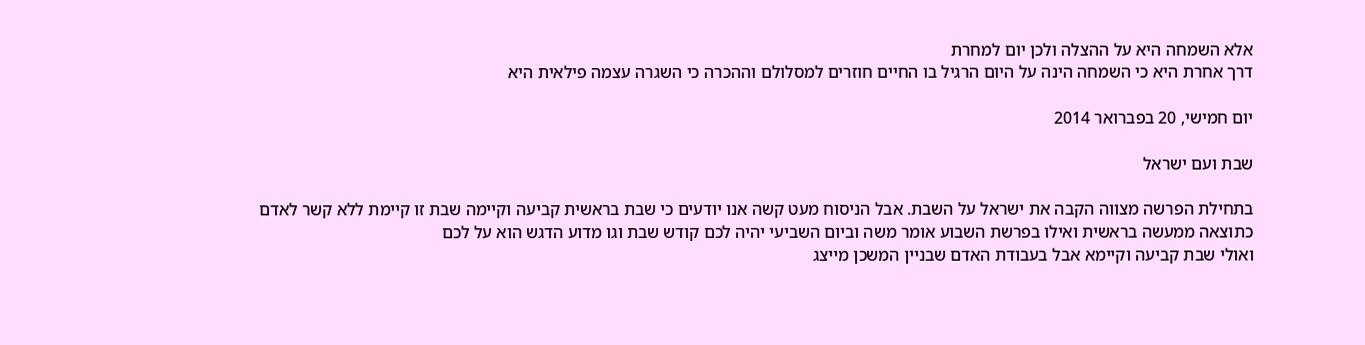אלא השמחה היא על ההצלה ולכן יום למחרת
דרך אחרת היא כי השמחה הינה על היום הרגיל בו החיים חוזרים למסלולם וההכרה כי השגרה עצמה פילאית היא

יום חמישי, 20 בפברואר 2014

שבת ועם ישראל

בתחילת הפרשה מצווה הקבה את ישראל על השבת. אבל הניסוח מעט קשה אנו יודעים כי שבת בראשית קביעה וקיימה שבת זו קיימת ללא קשר לאדם כתוצאה ממעשה בראשית ואילו בפרשת השבוע אומר משה וביום השביעי יהיה לכם קודש שבת וגו מדוע הדגש הוא על לכם
ואולי שבת קביעה וקיימא אבל בעבודת האדם שבניין המשכן מייצג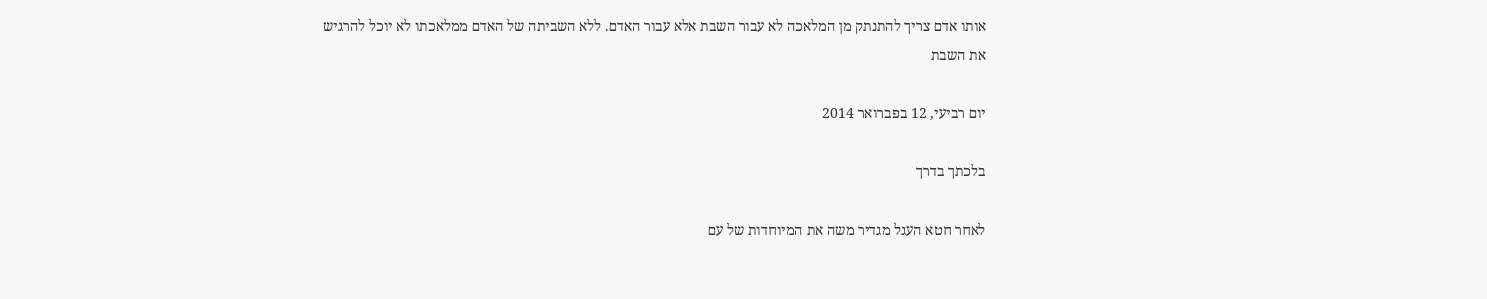אותו אדם צריך להתנתק מן המלאכה לא עבור השבת אלא עבור האדם. ללא השביתה של האדם ממלאכתו לא יוכל להרגיש את השבת

יום רביעי, 12 בפברואר 2014

בלכתך בדרך

לאחר חטא העגל מגדיר משה את המיוחדות של עם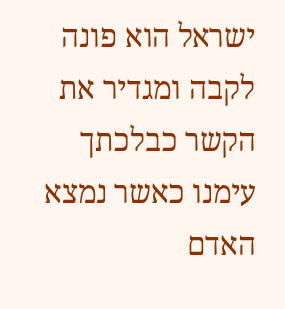ישראל הוא פונה לקבה ומגדיר את הקשר כבלכתך עימנו כאשר נמצא האדם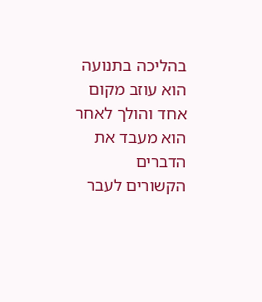בהליכה בתנועה הוא עוזב מקום אחד והולך לאחר הוא מעבד את הדברים הקשורים לעבר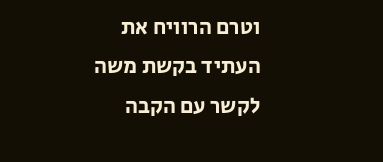וטרם הרוויח את העתיד בקשת משה לקשר עם הקבה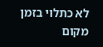לא כתלוי בזמן מקום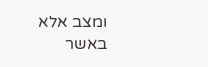ומצב אלא באשר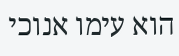הוא עימו אנוכי